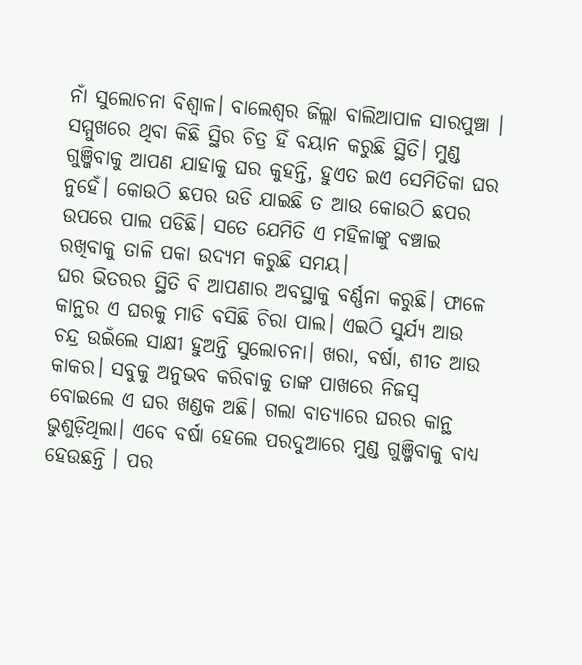ନାଁ ସୁଲୋଚନା ବିଶ୍ବାଳ। ବାଲେଶ୍ବର ଜିଲ୍ଲା ବାଲିଆପାଳ ସାରପୁଞ୍ଚା । ସମ୍ମୁଖରେ ଥିବା କିଛି ସ୍ଥିର ଚିତ୍ର ହିଁ ବୟାନ କରୁଛି ସ୍ଥିତି। ମୁଣ୍ଡ ଗୁଞ୍ଜିବାକୁ ଆପଣ ଯାହାକୁ ଘର କୁହନ୍ତି, ହୁଏତ ଇଏ ସେମିତିକା ଘର ନୁହେଁ। କୋଉଠି ଛପର ଉଡି ଯାଇଛି ତ ଆଉ କୋଉଠି ଛପର ଉପରେ ପାଲ ପଡିଛି। ସତେ ଯେମିତି ଏ ମହିଳାଙ୍କୁ ବଞ୍ଚାଇ ରଖିବାକୁ ତାଳି ପକା ଉଦ୍ୟମ କରୁଛି ସମୟ।
ଘର ଭିତରର ସ୍ଥିତି ବି ଆପଣାର ଅବସ୍ଥାକୁ ବର୍ଣ୍ଣନା କରୁଛି। ଫାଳେ କାନ୍ଥର ଏ ଘରକୁ ମାଡି ବସିଛି ଚିରା ପାଲ। ଏଇଠି ସୁର୍ଯ୍ୟ ଆଉ ଚନ୍ଦ୍ର ଉଇଁଲେ ସାକ୍ଷୀ ହୁଅନ୍ତି ସୁଲୋଚନା। ଖରା, ବର୍ଷା, ଶୀତ ଆଉ କାକର। ସବୁକୁ ଅନୁଭବ କରିବାକୁ ତାଙ୍କ ପାଖରେ ନିଜସ୍ବ ବୋଇଲେ ଏ ଘର ଖଣ୍ଡକ ଅଛି। ଗଲା ବାତ୍ୟାରେ ଘରର କାନ୍ଥ ଭୁଶୁଡ଼ିଥିଲା। ଏବେ ବର୍ଷା ହେଲେ ପରଦୁଆରେ ମୁଣ୍ଡ ଗୁଞ୍ଜିବାକୁ ବାଧ୍ୟ ହେଉଛନ୍ତି । ପର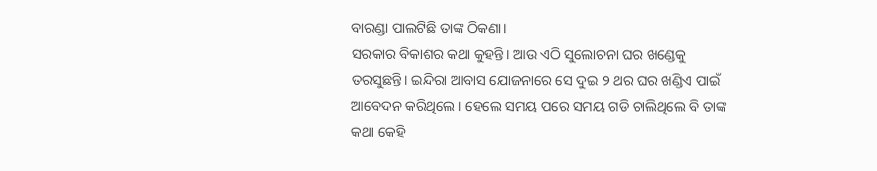ବାରଣ୍ଡା ପାଲଟିଛି ତାଙ୍କ ଠିକଣା।
ସରକାର ବିକାଶର କଥା କୁହନ୍ତି। ଆଉ ଏଠି ସୁଲୋଚନା ଘର ଖଣ୍ଡେକୁ ତରସୁଛନ୍ତି। ଇନ୍ଦିରା ଆବାସ ଯୋଜନାରେ ସେ ଦୁଇ ୨ ଥର ଘର ଖଣ୍ଡିଏ ପାଇଁ ଆବେଦନ କରିଥିଲେ। ହେଲେ ସମୟ ପରେ ସମୟ ଗଡି ଚାଲିଥିଲେ ବି ତାଙ୍କ କଥା କେହି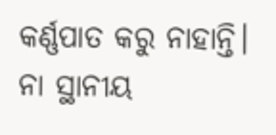କର୍ଣ୍ଣପାତ କରୁ ନାହାନ୍ତି। ନା ସ୍ଥାନୀୟ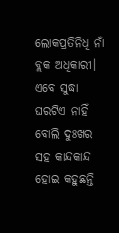ଲୋକପ୍ରତିନିଧି ନାଁ ବ୍ଲକ ଅଧିକାରୀ। ଏବେ ସୁଦ୍ଧା ଘରଟିଏ ନାହିଁ ବୋଲି ଦୁଃଖର ସହ କାନ୍ଦକାନ୍ଦ ହୋଇ କହୁଛନ୍ତି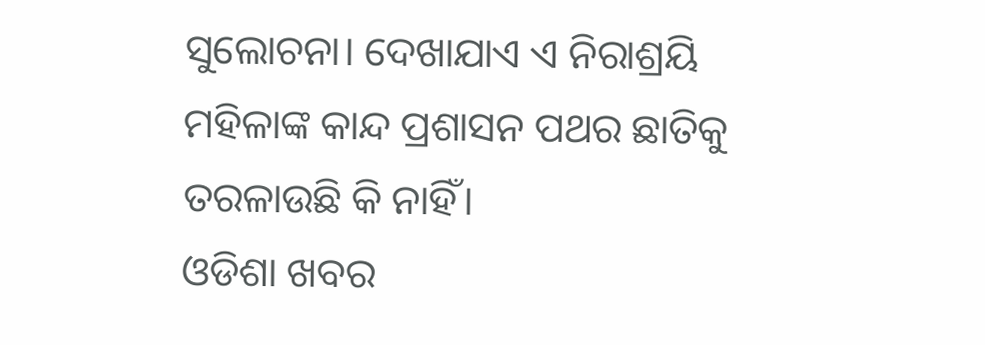ସୁଲୋଚନା। ଦେଖାଯାଏ ଏ ନିରାଶ୍ରୟି ମହିଳାଙ୍କ କାନ୍ଦ ପ୍ରଶାସନ ପଥର ଛାତିକୁ ତରଳାଉଛି କି ନାହିଁ।
ଓଡିଶା ଖବର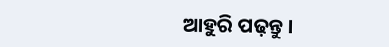ଆହୁରି ପଢ଼ନ୍ତୁ ।